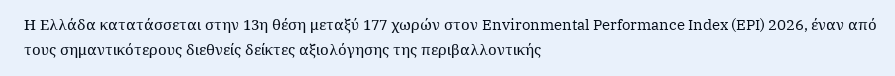Η Ελλάδα κατατάσσεται στην 13η θέση μεταξύ 177 χωρών στον Environmental Performance Index (EPI) 2026, έναν από τους σημαντικότερους διεθνείς δείκτες αξιολόγησης της περιβαλλοντικής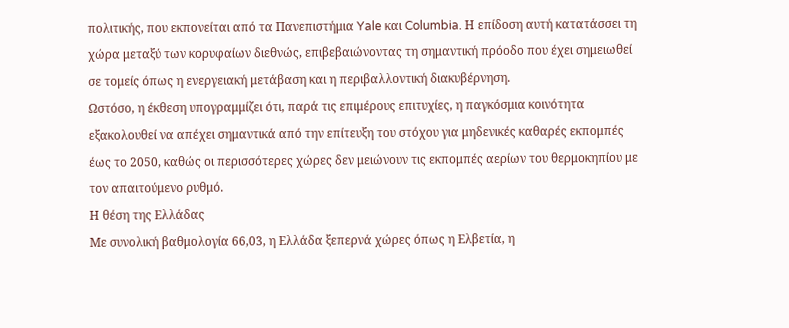πολιτικής, που εκπονείται από τα Πανεπιστήμια Yale και Columbia. Η επίδοση αυτή κατατάσσει τη χώρα μεταξύ των κορυφαίων διεθνώς, επιβεβαιώνοντας τη σημαντική πρόοδο που έχει σημειωθεί σε τομείς όπως η ενεργειακή μετάβαση και η περιβαλλοντική διακυβέρνηση.
Ωστόσο, η έκθεση υπογραμμίζει ότι, παρά τις επιμέρους επιτυχίες, η παγκόσμια κοινότητα εξακολουθεί να απέχει σημαντικά από την επίτευξη του στόχου για μηδενικές καθαρές εκπομπές έως το 2050, καθώς οι περισσότερες χώρες δεν μειώνουν τις εκπομπές αερίων του θερμοκηπίου με τον απαιτούμενο ρυθμό.
Η θέση της Ελλάδας
Με συνολική βαθμολογία 66,03, η Ελλάδα ξεπερνά χώρες όπως η Ελβετία, η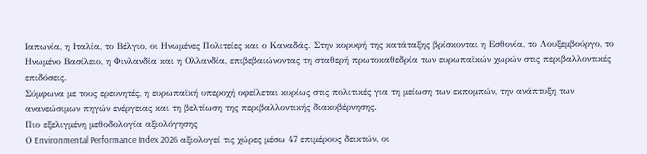Ιαπωνία, η Ιταλία, το Βέλγιο, οι Ηνωμένες Πολιτείες και ο Καναδάς. Στην κορυφή της κατάταξης βρίσκονται η Εσθονία, το Λουξεμβούργο, το Ηνωμένο Βασίλειο, η Φινλανδία και η Ολλανδία, επιβεβαιώνοντας τη σταθερή πρωτοκαθεδρία των ευρωπαϊκών χωρών στις περιβαλλοντικές επιδόσεις.
Σύμφωνα με τους ερευνητές, η ευρωπαϊκή υπεροχή οφείλεται κυρίως στις πολιτικές για τη μείωση των εκπομπών, την ανάπτυξη των ανανεώσιμων πηγών ενέργειας και τη βελτίωση της περιβαλλοντικής διακυβέρνησης.
Πιο εξελιγμένη μεθοδολογία αξιολόγησης
Ο Environmental Performance Index 2026 αξιολογεί τις χώρες μέσω 47 επιμέρους δεικτών, οι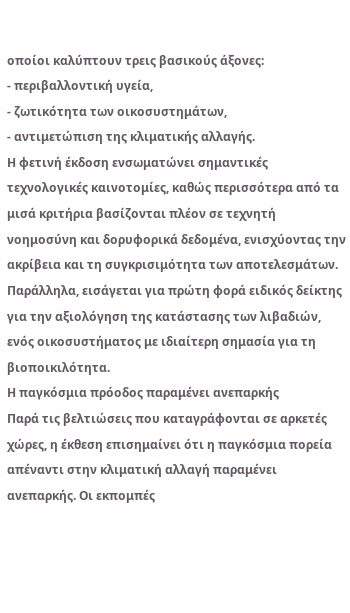οποίοι καλύπτουν τρεις βασικούς άξονες:
- περιβαλλοντική υγεία,
- ζωτικότητα των οικοσυστημάτων,
- αντιμετώπιση της κλιματικής αλλαγής.
Η φετινή έκδοση ενσωματώνει σημαντικές τεχνολογικές καινοτομίες, καθώς περισσότερα από τα μισά κριτήρια βασίζονται πλέον σε τεχνητή νοημοσύνη και δορυφορικά δεδομένα, ενισχύοντας την ακρίβεια και τη συγκρισιμότητα των αποτελεσμάτων. Παράλληλα, εισάγεται για πρώτη φορά ειδικός δείκτης για την αξιολόγηση της κατάστασης των λιβαδιών, ενός οικοσυστήματος με ιδιαίτερη σημασία για τη βιοποικιλότητα.
Η παγκόσμια πρόοδος παραμένει ανεπαρκής
Παρά τις βελτιώσεις που καταγράφονται σε αρκετές χώρες, η έκθεση επισημαίνει ότι η παγκόσμια πορεία απέναντι στην κλιματική αλλαγή παραμένει ανεπαρκής. Οι εκπομπές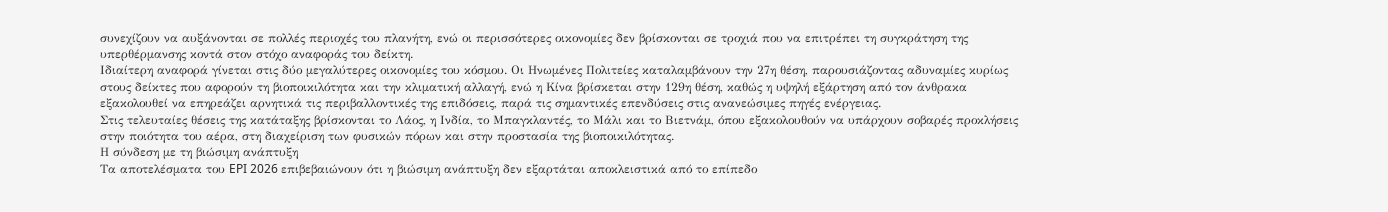συνεχίζουν να αυξάνονται σε πολλές περιοχές του πλανήτη, ενώ οι περισσότερες οικονομίες δεν βρίσκονται σε τροχιά που να επιτρέπει τη συγκράτηση της υπερθέρμανσης κοντά στον στόχο αναφοράς του δείκτη.
Ιδιαίτερη αναφορά γίνεται στις δύο μεγαλύτερες οικονομίες του κόσμου. Οι Ηνωμένες Πολιτείες καταλαμβάνουν την 27η θέση, παρουσιάζοντας αδυναμίες κυρίως στους δείκτες που αφορούν τη βιοποικιλότητα και την κλιματική αλλαγή, ενώ η Κίνα βρίσκεται στην 129η θέση, καθώς η υψηλή εξάρτηση από τον άνθρακα εξακολουθεί να επηρεάζει αρνητικά τις περιβαλλοντικές της επιδόσεις, παρά τις σημαντικές επενδύσεις στις ανανεώσιμες πηγές ενέργειας.
Στις τελευταίες θέσεις της κατάταξης βρίσκονται το Λάος, η Ινδία, το Μπαγκλαντές, το Μάλι και το Βιετνάμ, όπου εξακολουθούν να υπάρχουν σοβαρές προκλήσεις στην ποιότητα του αέρα, στη διαχείριση των φυσικών πόρων και στην προστασία της βιοποικιλότητας.
Η σύνδεση με τη βιώσιμη ανάπτυξη
Τα αποτελέσματα του EPI 2026 επιβεβαιώνουν ότι η βιώσιμη ανάπτυξη δεν εξαρτάται αποκλειστικά από το επίπεδο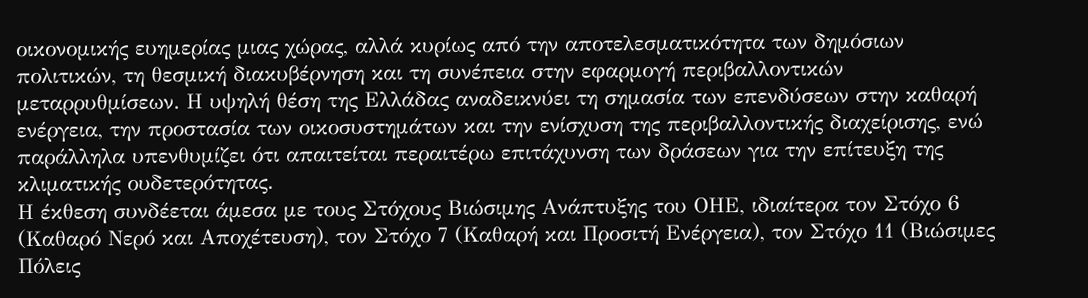οικονομικής ευημερίας μιας χώρας, αλλά κυρίως από την αποτελεσματικότητα των δημόσιων πολιτικών, τη θεσμική διακυβέρνηση και τη συνέπεια στην εφαρμογή περιβαλλοντικών μεταρρυθμίσεων. Η υψηλή θέση της Ελλάδας αναδεικνύει τη σημασία των επενδύσεων στην καθαρή ενέργεια, την προστασία των οικοσυστημάτων και την ενίσχυση της περιβαλλοντικής διαχείρισης, ενώ παράλληλα υπενθυμίζει ότι απαιτείται περαιτέρω επιτάχυνση των δράσεων για την επίτευξη της κλιματικής ουδετερότητας.
Η έκθεση συνδέεται άμεσα με τους Στόχους Βιώσιμης Ανάπτυξης του ΟΗΕ, ιδιαίτερα τον Στόχο 6 (Καθαρό Νερό και Αποχέτευση), τον Στόχο 7 (Καθαρή και Προσιτή Ενέργεια), τον Στόχο 11 (Βιώσιμες Πόλεις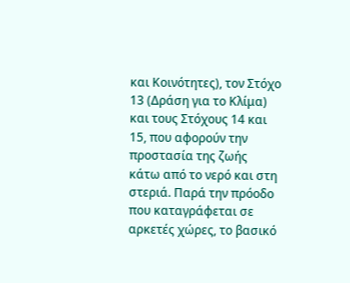και Κοινότητες), τον Στόχο 13 (Δράση για το Κλίμα) και τους Στόχους 14 και 15, που αφορούν την προστασία της ζωής κάτω από το νερό και στη στεριά. Παρά την πρόοδο που καταγράφεται σε αρκετές χώρες, το βασικό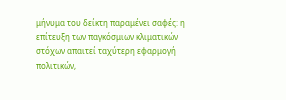μήνυμα του δείκτη παραμένει σαφές: η επίτευξη των παγκόσμιων κλιματικών στόχων απαιτεί ταχύτερη εφαρμογή πολιτικών,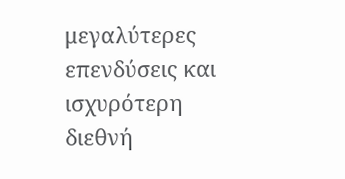μεγαλύτερες επενδύσεις και ισχυρότερη διεθνή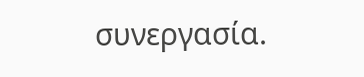συνεργασία.